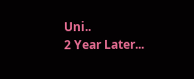Uni..
2 Year Later...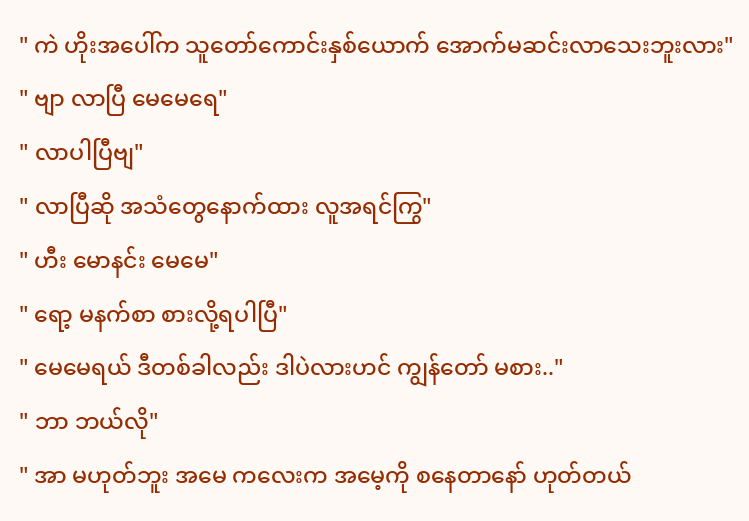" ကဲ ဟိုးအပေါ်က သူတော်ကောင်းနှစ်ယောက် အောက်မဆင်းလာသေးဘူးလား"
" ဗျာ လာပြီ မေမေရေ"
" လာပါပြီဗျ"
" လာပြီဆို အသံတွေနောက်ထား လူအရင်ကြွ"
" ဟီး မောနင်း မေမေ"
" ရော့ မနက်စာ စားလို့ရပါပြီ"
" မေမေရယ် ဒီတစ်ခါလည်း ဒါပဲလားဟင် ကျွန်တော် မစား.."
" ဘာ ဘယ်လို"
" အာ မဟုတ်ဘူး အမေ ကလေးက အမေ့ကို စနေတာနော် ဟုတ်တယ်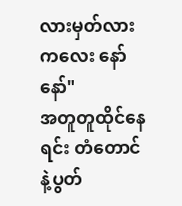လားမှတ်လား ကလေး နော် နော်"
အတူတူထိုင်နေရင်း တံတောင်နဲ့ပွတ်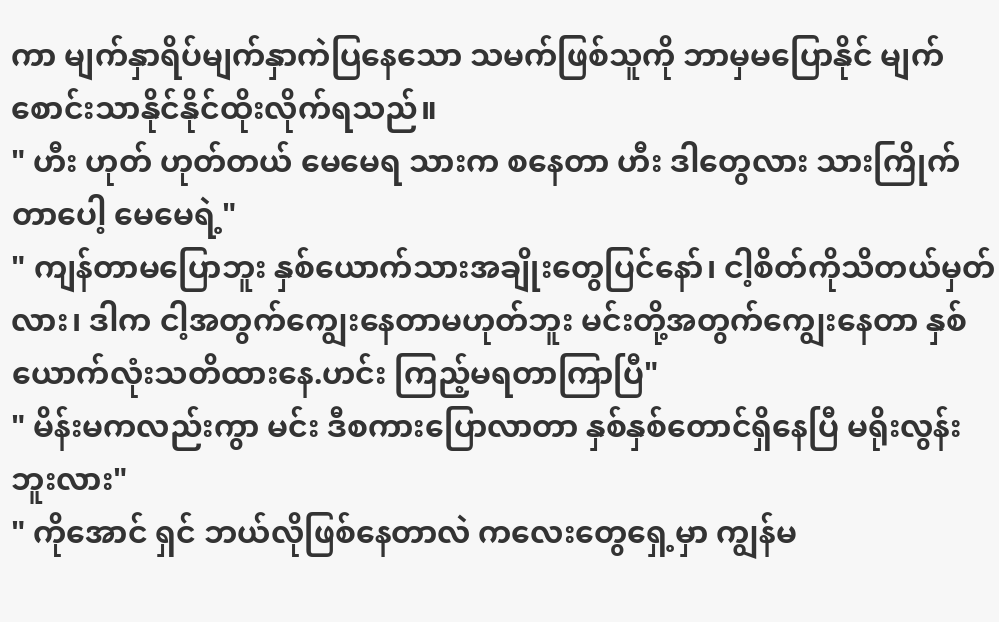ကာ မျက်နှာရိပ်မျက်နှာကဲပြနေသော သမက်ဖြစ်သူကို ဘာမှမပြောနိုင် မျက်စောင်းသာနိုင်နိုင်ထိုးလိုက်ရသည်။
" ဟီး ဟုတ် ဟုတ်တယ် မေမေရ သားက စနေတာ ဟီး ဒါတွေလား သားကြိုက်တာပေါ့ မေမေရဲ့"
" ကျန်တာမပြောဘူး နှစ်ယောက်သားအချိုးတွေပြင်နော်၊ ငါ့စိတ်ကိုသိတယ်မှတ်လား၊ ဒါက ငါ့အတွက်ကျွေးနေတာမဟုတ်ဘူး မင်းတို့အတွက်ကျွေးနေတာ နှစ်ယောက်လုံးသတိထားနေ.ဟင်း ကြည့်မရတာကြာပြီ"
" မိန်းမကလည်းကွာ မင်း ဒီစကားပြောလာတာ နှစ်နှစ်တောင်ရှိနေပြီ မရိုးလွန်းဘူးလား"
" ကိုအောင် ရှင် ဘယ်လိုဖြစ်နေတာလဲ ကလေးတွေရှေ့မှာ ကျွန်မ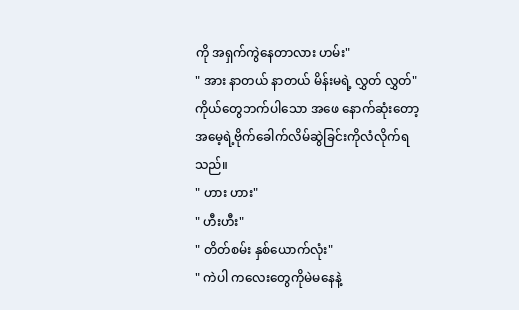ကို အရှက်ကွဲနေတာလား ဟမ်း"
" အား နာတယ် နာတယ် မိန်းမရဲ့ လွှတ် လွှတ်"
ကိုယ်တွေဘက်ပါသော အဖေ နောက်ဆုံးတော့ အမေ့ရဲ့ဗိုက်ခေါက်လိမ်ဆွဲခြင်းကိုလံလိုက်ရသည်။
" ဟား ဟား"
" ဟီးဟီး"
" တိတ်စမ်း နှစ်ယောက်လုံး"
" ကဲပါ ကလေးတွေကိုမဲမနေနဲ့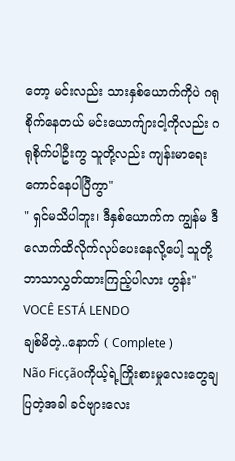တော့ မင်းလည်း သားနှစ်ယောက်ကိုပဲ ဂရုစိုက်နေတယ် မင်းယောက်ျားငါ့ကိုလည်း ဂရုစိုက်ပါဦးကွ သူတို့လည်း ကျန်းမာရေးကောင်နေပါပြီကွာ"
" ရှင်မသိပါဘူး၊ ဒီနှစ်ယောက်က ကျွန်မ ဒီလောက်ထိလိုက်လုပ်ပေးနေလို့ပေါ့ သူတို့ဘာသာလွှတ်ထားကြည့်ပါလား ဟွန်း"
VOCÊ ESTÁ LENDO
ချစ်မိတဲ့..နောက် ( Complete )
Não Ficçãoကိုယ့်ရဲ့ကြိုးစားမှုလေးတွေချပြတဲ့အခါ ခင်ဗျားလေး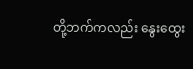တို့ဘက်ကလည်း နွေးထွေး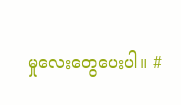မှုလေးတွေပေးပါ။ #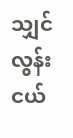သျှင်လွန်းငယ်